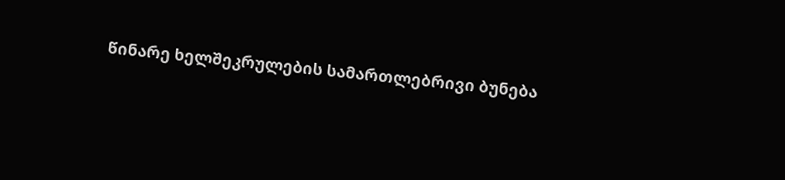წინარე ხელშეკრულების სამართლებრივი ბუნება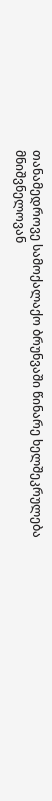თანამედროვე სამოქალაქო ბრუნვაში წინარე ხელშეკრულება მნიშვნელოვან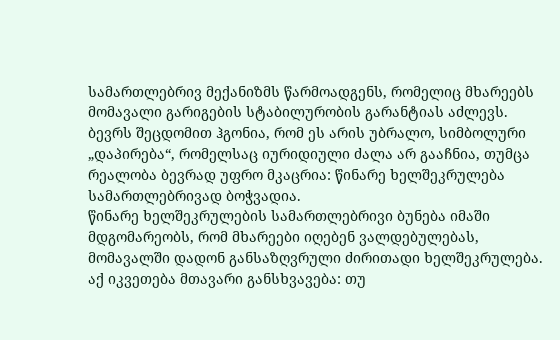სამართლებრივ მექანიზმს წარმოადგენს, რომელიც მხარეებს მომავალი გარიგების სტაბილურობის გარანტიას აძლევს. ბევრს შეცდომით ჰგონია, რომ ეს არის უბრალო, სიმბოლური „დაპირება“, რომელსაც იურიდიული ძალა არ გააჩნია, თუმცა რეალობა ბევრად უფრო მკაცრია: წინარე ხელშეკრულება სამართლებრივად ბოჭვადია.
წინარე ხელშეკრულების სამართლებრივი ბუნება იმაში მდგომარეობს, რომ მხარეები იღებენ ვალდებულებას, მომავალში დადონ განსაზღვრული ძირითადი ხელშეკრულება. აქ იკვეთება მთავარი განსხვავება: თუ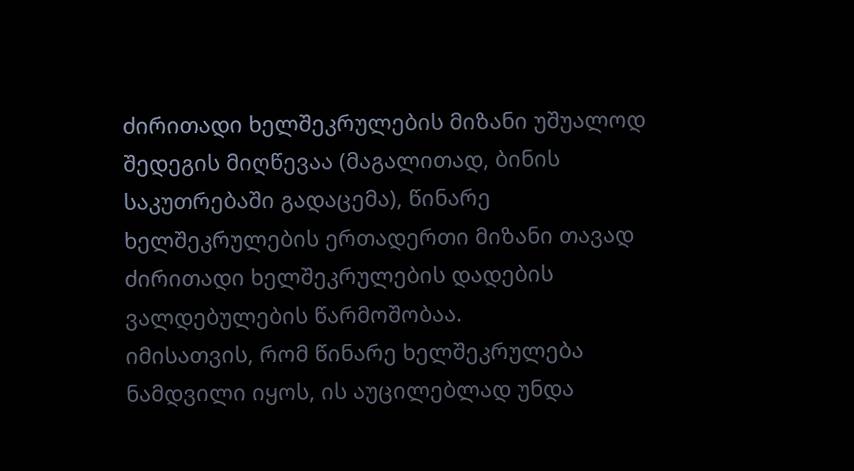ძირითადი ხელშეკრულების მიზანი უშუალოდ შედეგის მიღწევაა (მაგალითად, ბინის საკუთრებაში გადაცემა), წინარე ხელშეკრულების ერთადერთი მიზანი თავად ძირითადი ხელშეკრულების დადების ვალდებულების წარმოშობაა.
იმისათვის, რომ წინარე ხელშეკრულება ნამდვილი იყოს, ის აუცილებლად უნდა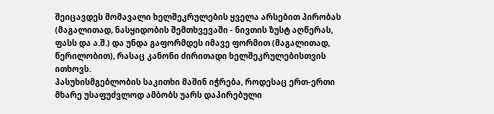შეიცავდეს მომავალი ხელშეკრულების ყველა არსებით პირობას (მაგალითად, ნასყიდობის შემთხვევაში - ნივთის ზუსტ აღწერას, ფასს და ა.შ.) და უნდა გაფორმდეს იმავე ფორმით (მაგალითად, წერილობით), რასაც კანონი ძირითადი ხელშეკრულებისთვის ითხოვს.
პასუხისმგებლობის საკითხი მაშინ იჭრება, როდესაც ერთ-ერთი მხარე უსაფუძვლოდ ამბობს უარს დაპირებული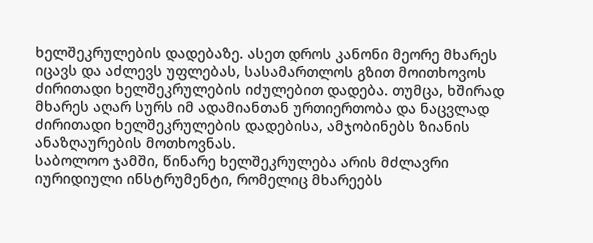ხელშეკრულების დადებაზე. ასეთ დროს კანონი მეორე მხარეს იცავს და აძლევს უფლებას, სასამართლოს გზით მოითხოვოს ძირითადი ხელშეკრულების იძულებით დადება. თუმცა, ხშირად მხარეს აღარ სურს იმ ადამიანთან ურთიერთობა და ნაცვლად ძირითადი ხელშეკრულების დადებისა, ამჯობინებს ზიანის ანაზღაურების მოთხოვნას.
საბოლოო ჯამში, წინარე ხელშეკრულება არის მძლავრი იურიდიული ინსტრუმენტი, რომელიც მხარეებს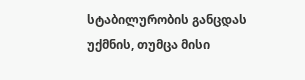სტაბილურობის განცდას უქმნის, თუმცა მისი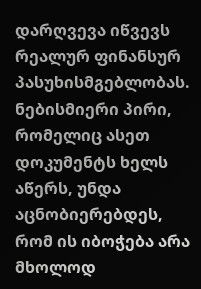დარღვევა იწვევს რეალურ ფინანსურ პასუხისმგებლობას. ნებისმიერი პირი, რომელიც ასეთ დოკუმენტს ხელს აწერს, უნდა აცნობიერებდეს, რომ ის იბოჭება არა მხოლოდ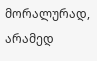მორალურად, არამედ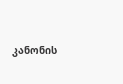კანონის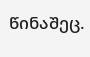წინაშეც.